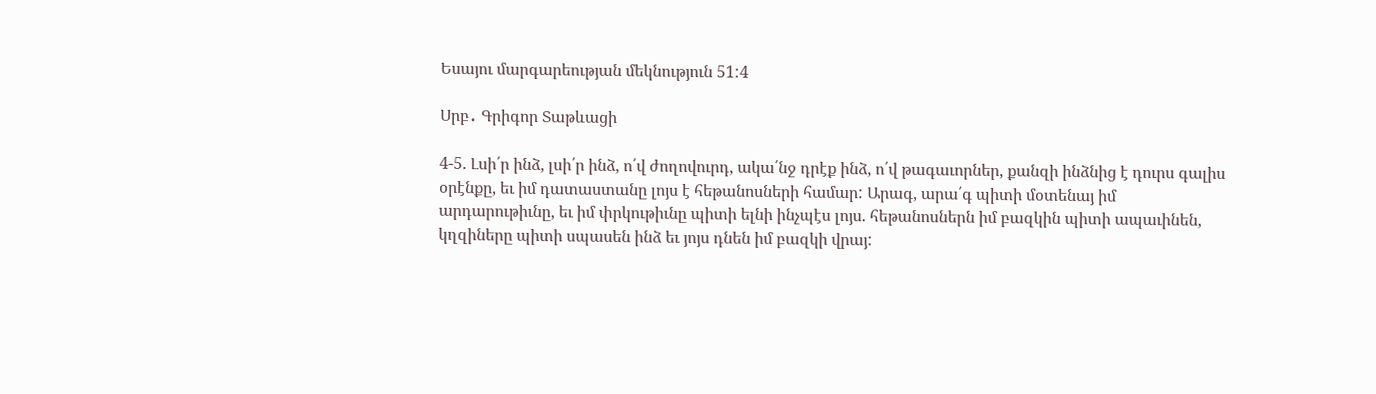Եսայու մարգարեության մեկնություն 51:4

Սրբ․ Գրիգոր Տաթևացի

4-5. Լսի՛ր ինձ, լսի՛ր ինձ, ո՛վ ժողովուրդ, ակա՛նջ դրէք ինձ, ո՛վ թագաւորներ, քանզի ինձնից է դուրս գալիս օրէնքը, եւ իմ դատաստանը լոյս է հեթանոսների համար: Արագ, արա՛գ պիտի մօտենայ իմ արդարութիւնը, եւ իմ փրկութիւնը պիտի ելնի ինչպէս լոյս. հեթանոսներն իմ բազկին պիտի ապաւինեն, կղզիները պիտի սպասեն ինձ եւ յոյս դնեն իմ բազկի վրայ: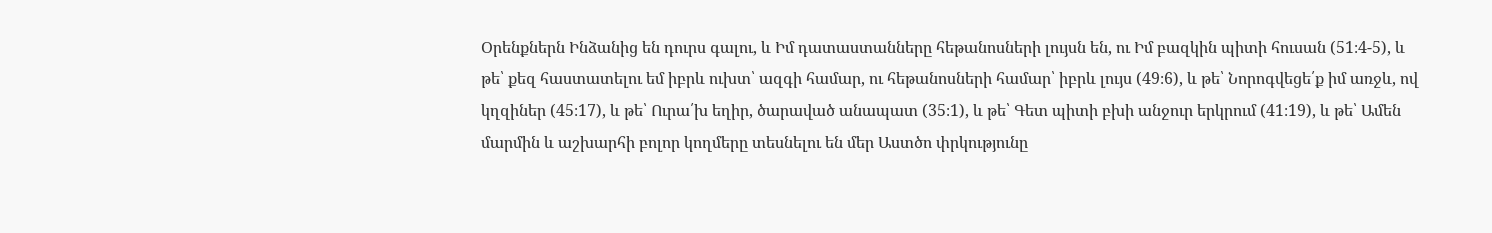Օրենքներն Ինձանից են դուրս գալու, և Իմ դատաստանները հեթանոսների լույսն են, ու Իմ բազկին պիտի հուսան (51։4-5), և թե՝ քեզ հաստատելու եմ իբրև ուխտ՝ ազգի համար, ու հեթանոսների համար՝ իբրև լույս (49։6), և թե՝ Նորոգվեցե՛ք իմ առջև, ով կղզիներ (45։17), և թե՝ Ուրա՛խ եղիր, ծարաված անապատ (35։1), և թե՝ Գետ պիտի բխի անջուր երկրում (41։19), և թե՝ Ամեն մարմին և աշխարհի բոլոր կողմերը տեսնելու են մեր Աստծո փրկությունը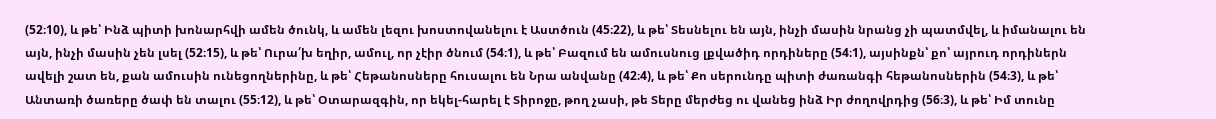(52։10), և թե՝ Ինձ պիտի խոնարհվի ամեն ծունկ, և ամեն լեզու խոստովանելու է Աստծուն (45։22), և թե՝ Տեսնելու են այն, ինչի մասին նրանց չի պատմվել, և իմանալու են այն, ինչի մասին չեն լսել (52։15), և թե՝ Ուրա՛խ եղիր, ամուլ, որ չէիր ծնում (54։1), և թե՝ Բազում են ամուսնուց լքվածիդ որդիները (54։1), այսինքն՝ քո՝ այրուդ որդիներն ավելի շատ են, քան ամուսին ունեցողներինը, և թե՝ Հեթանոսները հուսալու են Նրա անվանը (42։4), և թե՝ Քո սերունդը պիտի ժառանգի հեթանոսներին (54։3), և թե՝ Անտառի ծառերը ծափ են տալու (55։12), և թե՝ Օտարազգին, որ եկել-հարել է Տիրոջը, թող չասի, թե Տերը մերժեց ու վանեց ինձ Իր ժողովրդից (56։3), և թե՝ Իմ տունը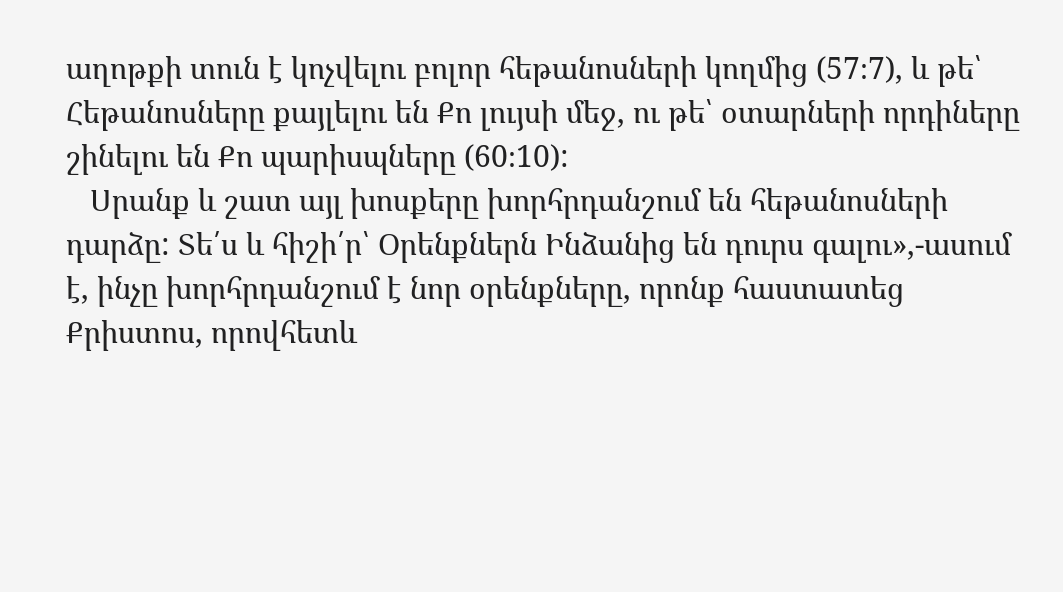աղոթքի տուն է կոչվելու բոլոր հեթանոսների կողմից (57։7), և թե՝ Հեթանոսները քայլելու են Քո լույսի մեջ, ու թե՝ օտարների որդիները շինելու են Քո պարիսպները (60։10):
   Սրանք և շատ այլ խոսքերը խորհրդանշում են հեթանոսների դարձը: Տե՛ս և հիշի՛ր՝ Օրենքներն Ինձանից են դուրս գալու»,-ասում է, ինչը խորհրդանշում է նոր օրենքները, որոնք հաստատեց Քրիստոս, որովհետև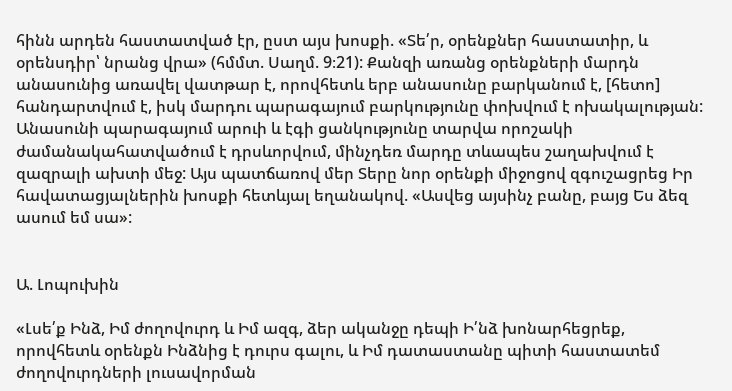հինն արդեն հաստատված էր, ըստ այս խոսքի. «Տե՛ր, օրենքներ հաստատիր, և օրենսդիր՝ նրանց վրա» (հմմտ. Սաղմ. 9։21): Քանզի առանց օրենքների մարդն անասունից առավել վատթար է, որովհետև երբ անասունը բարկանում է, [հետո] հանդարտվում է, իսկ մարդու պարագայում բարկությունը փոխվում է ոխակալության: Անասունի պարագայում արուի և էգի ցանկությունը տարվա որոշակի ժամանակահատվածում է դրսևորվում, մինչդեռ մարդը տևապես շաղախվում է զազրալի ախտի մեջ: Այս պատճառով մեր Տերը նոր օրենքի միջոցով զգուշացրեց Իր հավատացյալներին խոսքի հետևյալ եղանակով. «Ասվեց այսինչ բանը, բայց Ես ձեզ ասում եմ սա»:


Ա. Լոպուխին

«Լսե՛ք Ինձ, Իմ ժողովուրդ և Իմ ազգ, ձեր ականջը դեպի Ի՛նձ խոնարհեցրեք, որովհետև օրենքն Ինձնից է դուրս գալու, և Իմ դատաստանը պիտի հաստատեմ ժողովուրդների լուսավորման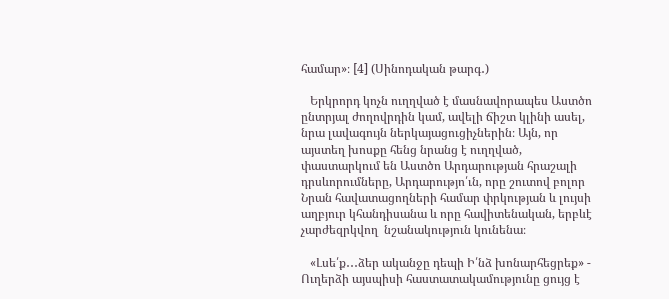համար»։ [4] (Սինոդական թարգ․)

   Երկրորդ կոչն ուղղված է մասնավորապես Աստծո ընտրյալ ժողովրդին կամ, ավելի ճիշտ կլինի ասել, նրա լավագույն ներկայացուցիչներին։ Այն, որ այստեղ խոսքը հենց նրանց է ուղղված, փաստարկում են Աստծո Արդարության հրաշալի դրսևորումները, Արդարությո՛ւն, որը շուտով բոլոր Նրան հավատացողների համար փրկության և լույսի աղբյուր կհանդիսանա և որը հավիտենական, երբևէ չարժեզրկվող  նշանակություն կունենա։

   «Լսե՛ք․․․ձեր ականջը դեպի Ի՛նձ խոնարհեցրեք» - Ուղերձի այսպիսի հաստատակամությունը ցույց է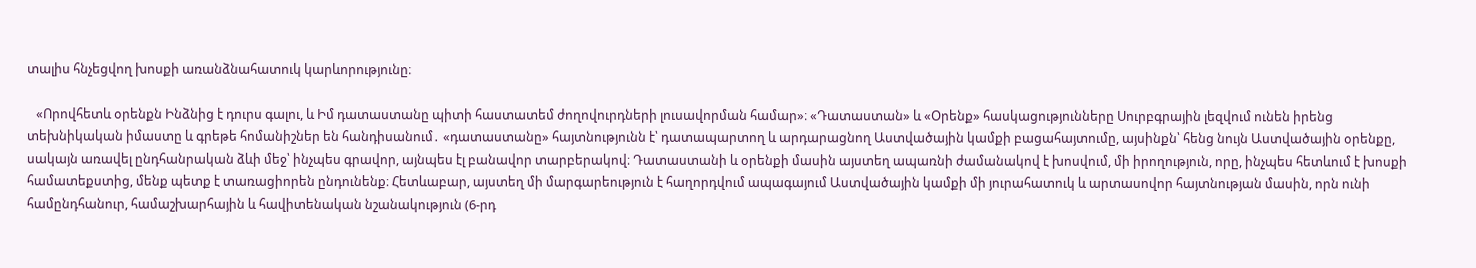տալիս հնչեցվող խոսքի առանձնահատուկ կարևորությունը։

   «Որովհետև օրենքն Ինձնից է դուրս գալու, և Իմ դատաստանը պիտի հաստատեմ ժողովուրդների լուսավորման համար»։ «Դատաստան» և «Օրենք» հասկացությունները Սուրբգրային լեզվում ունեն իրենց տեխնիկական իմաստը և գրեթե հոմանիշներ են հանդիսանում․ «դատաստանը» հայտնությունն է՝ դատապարտող և արդարացնող Աստվածային կամքի բացահայտումը, այսինքն՝ հենց նույն Աստվածային օրենքը, սակայն առավել ընդհանրական ձևի մեջ՝ ինչպես գրավոր, այնպես էլ բանավոր տարբերակով։ Դատաստանի և օրենքի մասին այստեղ ապառնի ժամանակով է խոսվում, մի իրողություն, որը, ինչպես հետևում է խոսքի համատեքստից, մենք պետք է տառացիորեն ընդունենք։ Հետևաբար, այստեղ մի մարգարեություն է հաղորդվում ապագայում Աստվածային կամքի մի յուրահատուկ և արտասովոր հայտնության մասին, որն ունի համընդհանուր, համաշխարհային և հավիտենական նշանակություն (6-րդ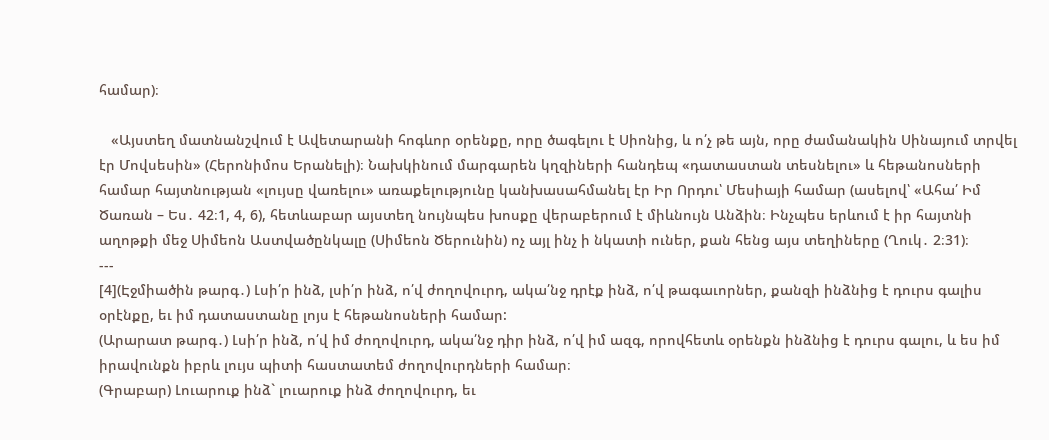համար)։

   «Այստեղ մատնանշվում է Ավետարանի հոգևոր օրենքը, որը ծագելու է Սիոնից, և ո՛չ թե այն, որը ժամանակին Սինայում տրվել էր Մովսեսին» (Հերոնիմոս Երանելի)։ Նախկինում մարգարեն կղզիների հանդեպ «դատաստան տեսնելու» և հեթանոսների համար հայտնության «լույսը վառելու» առաքելությունը կանխասահմանել էր Իր Որդու՝ Մեսիայի համար (ասելով՝ «Ահա՛ Իմ Ծառան – Ես․ 42։1, 4, 6), հետևաբար այստեղ նույնպես խոսքը վերաբերում է միևնույն Անձին։ Ինչպես երևում է իր հայտնի աղոթքի մեջ Սիմեոն Աստվածընկալը (Սիմեոն Ծերունին) ոչ այլ ինչ ի նկատի ուներ, քան հենց այս տեղիները (Ղուկ․ 2։31)։
---
[4](Էջմիածին թարգ․) Լսի՛ր ինձ, լսի՛ր ինձ, ո՛վ ժողովուրդ, ակա՛նջ դրէք ինձ, ո՛վ թագաւորներ, քանզի ինձնից է դուրս գալիս օրէնքը, եւ իմ դատաստանը լոյս է հեթանոսների համար:
(Արարատ թարգ․) Լսի՛ր ինձ, ո՛վ իմ ժողովուրդ, ակա՛նջ դիր ինձ, ո՛վ իմ ազգ, որովհետև օրենքն ինձնից է դուրս գալու, և ես իմ իրավունքն իբրև լույս պիտի հաստատեմ ժողովուրդների համար։
(Գրաբար) Լուարուք ինձ` լուարուք ինձ ժողովուրդ, եւ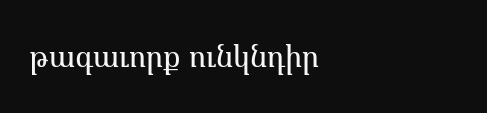թագաւորք ունկնդիր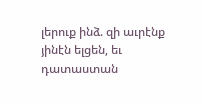լերուք ինձ. զի աւրէնք յինէն ելցեն, եւ դատաստան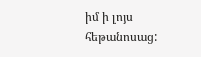իմ ի լոյս հեթանոսաց: